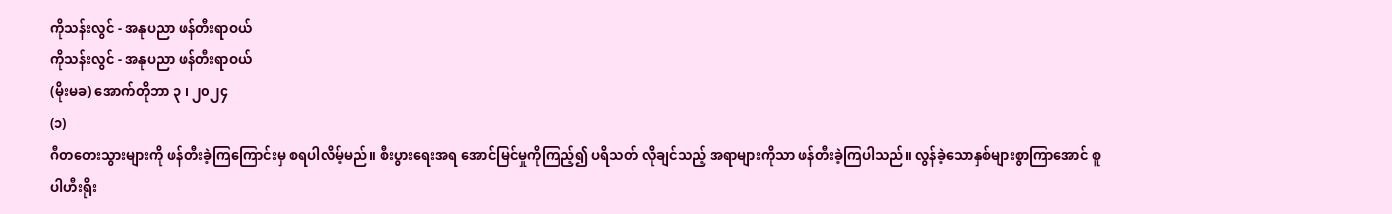ကိုသန်းလွင် - အနုပညာ ဖန်တီးရာဝယ်
ကိုသန်းလွင် - အနုပညာ ဖန်တီးရာဝယ်
(မိုးမခ) အောက်တိုဘာ ၃ ၊ ၂၀၂၄
(၁)
ဂီတတေးသွားများကို ဖန်တီးခဲ့ကြကြောင်းမှ စရပါလိမ့်မည်။ စီးပွားရေးအရ အောင်မြင်မှုကိုကြည့်၍ ပရိသတ် လိုချင်သည့် အရာများကိုသာ ဖန်တီးခဲ့ကြပါသည်။ လွန်ခဲ့သောနှစ်များစွာကြာအောင် စူပါဟီးရိုး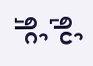ရုပ်ရှင်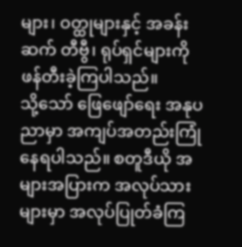များ၊ ဝတ္ထုများနှင့် အခန်းဆက် တီဗွီ၊ ရုပ်ရှင်များကို ဖန်တီးခဲ့ကြပါသည်။
သို့သော် ဖြေဖျော်ရေး အနုပညာမှာ အကျပ်အတည်းကြုံနေရပါသည်။ စတူဒီယို အများအပြားက အလုပ်သားများမှာ အလုပ်ပြုတ်ခံကြ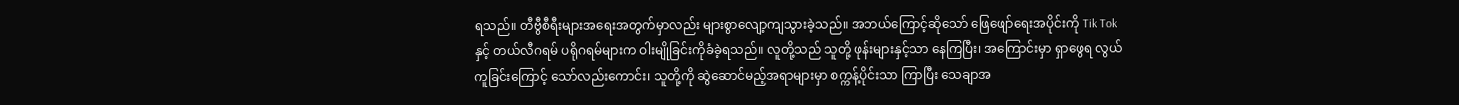ရသည်။ တီဗွီစီရီးများအရေးအတွက်မှာလည်း များစွာလျော့ကျသွားခဲ့သည်။ အဘယ်ကြောင့်ဆိုသော် ဖြေဖျော်ရေးအပိုင်းကို Tik Tok နှင့် တယ်လီဂရမ် ပရိုဂရမ်များက ဝါးမျိုခြင်းကိုခံခဲ့ရသည်။ လူတို့သည် သူတို့ ဖုန်းများနှင့်သာ နေကြပြီး၊ အကြောင်းမှာ ရှာဖွေရ လွယ်ကူခြင်းကြောင့် သော်လည်းကောင်း၊ သူတို့ကို ဆွဲဆောင်မည့်အရာများမှာ စက္ကန့်ပိုင်းသာ ကြာပြီး သေချာအ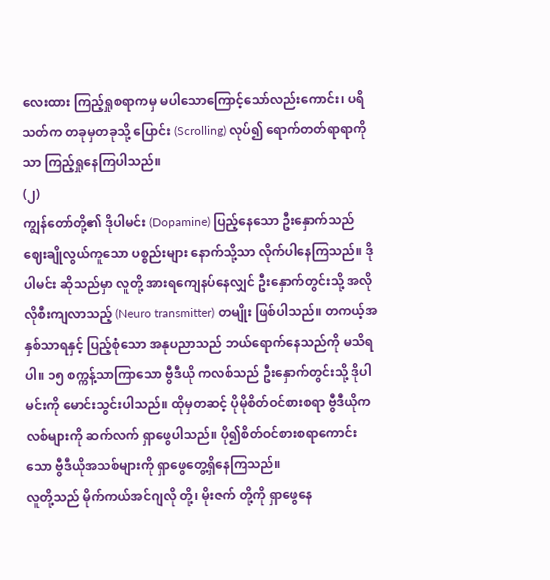လေးထား ကြည့်ရှုစရာကမှ မပါသောကြောင့်သော်လည်းကောင်း၊ ပရိသတ်က တခုမှတခုသို့ ပြောင်း (Scrolling) လုပ်၍ ရောက်တတ်ရာရာကိုသာ ကြည့်ရှုနေကြပါသည်။
(၂)
ကျွန်တော်တို့၏ ဒိုပါမင်း (Dopamine) ပြည့်နေသော ဦးနှောက်သည် ဈေးချိုလွယ်ကူသော ပစ္စည်းများ နောက်သို့သာ လိုက်ပါနေကြသည်။ ဒိုပါမင်း ဆိုသည်မှာ လူတို့ အားရကျေနပ်နေလျှင် ဦးနှောက်တွင်းသို့ အလိုလိုစီးကျလာသည့် (Neuro transmitter) တမျိုး ဖြစ်ပါသည်။ တကယ့်အနှစ်သာရနှင့် ပြည့်စုံသော အနုပညာသည် ဘယ်ရောက်နေသည်ကို မသိရပါ။ ၁၅ စက္ကန့်သာကြာသော ဗွီဒီယို ကလစ်သည် ဦးနှောက်တွင်းသို့ ဒိုပါမင်းကို မောင်းသွင်းပါသည်။ ထိုမှတဆင့် ပိုမိုစိတ်ဝင်စားစရာ ဗွီဒီယိုကလစ်များကို ဆက်လက် ရှာဖွေပါသည်။ ပို၍စိတ်ဝင်စားစရာကောင်းသော ဗွီဒီယိုအသစ်များကို ရှာဖွေတွေ့ရှိနေကြသည်။
လူတို့သည် မိုက်ကယ်အင်ဂျလို တို့၊ မိုးဇက် တို့ကို ရှာဖွေနေ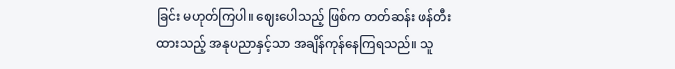ခြင်း မဟုတ်ကြပါ။ ဈေးပေါသည့် ဖြစ်က တတ်ဆန်း ဖန်တီးထားသည့် အနုပညာနှင့်သာ အချိန်ကုန်နေကြရသည်။ သူ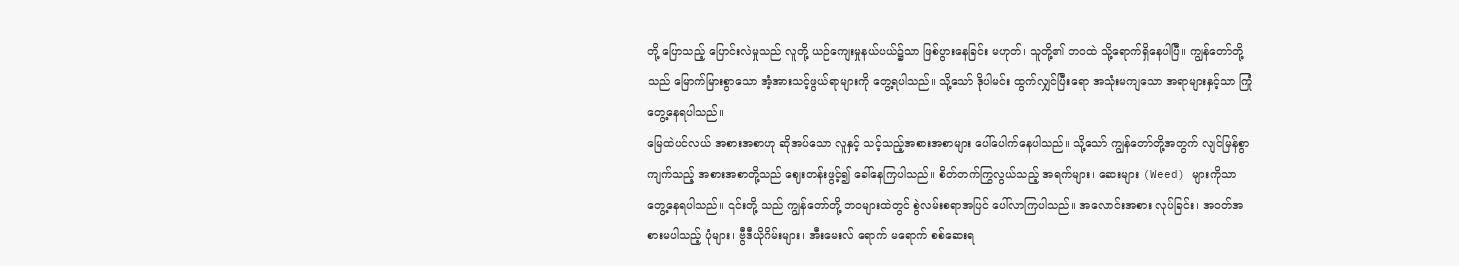တို့ ပြောသည့် ပြောင်းလဲမှုသည် လူတို့ ယဉ်ကျေးမှုနယ်ပယ်၌သာ ဖြစ်ပွားနေခြင်း မဟုတ်၊ သူတို့၏ ဘဝထဲ သို့ရောက်ရှိနေပါပြီ။ ကျွန်တော်တို့သည် မြောက်မြားစွာသော အံ့အားသင့်ဖွယ်ရာများကို တွေ့ရပါသည်။ သို့သော် ဒိုပါမင်း ထွက်လျှင်ပြီးရော အသုံးမကျသော အရာများနှင့်သာ ကြုံတွေ့နေရပါသည်။
မြေထဲပင်လယ် အစားအစာဟု ဆိုအပ်သော လူနှင့် သင့်သည့်အစားအစာများ ပေါ်ပေါက်နေပါသည်။ သို့သော် ကျွန်တော်တို့အတွက် လျင်မြန်စွာ ကျက်သည့် အစားအစာတို့သည် ဈေးတန်းဖွင့်၍ ခေါ်နေကြပါသည်။ စိတ်တက်ကြွလွယ်သည့် အရက်များ၊ ဆေးများ (Weed) များကိုသာ တွေ့နေရပါသည်။ ၎င်းတို့ သည် ကျွန်တော်တို့ ဘဝများထဲတွင် စွဲလမ်းစရာအပြင် ပေါ်လာကြပါသည်။ အလောင်းအစား လုပ်ခြင်း၊ အဝတ်အစားမပါသည့် ပုံများ၊ ဗွီဒီယိုဂိမ်းများ၊ အီးမေးလ် ရောက် မရောက် စစ်ဆေးရ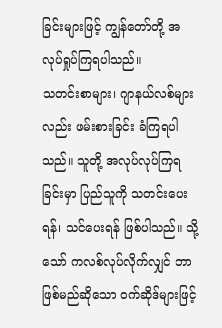ခြင်းများဖြင့် ကျွန်တော်တို့ အလုပ်ရှုပ်ကြရပါသည်။
သတင်းစာများ၊ ဂျာနယ်လစ်များလည်း ဖမ်းစားခြင်း ခံကြရပါသည်။ သူတို့ အလုပ်လုပ်ကြရခြင်းမှာ ပြည်သူကို သတင်းပေးရန်၊ သင်ပေးရန် ဖြစ်ပါသည်။ သို့သော် ကလစ်လုပ်လိုက်လျှင် ဘာဖြစ်မည်ဆိုသော ဝက်ဆိုဒ်များဖြင့်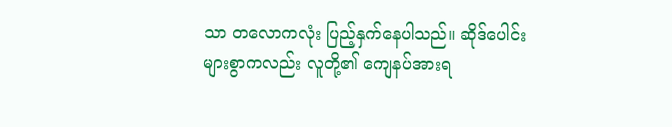သာ တလောကလုံး ပြည့်နှက်နေပါသည်။ ဆိုဒ်ပေါင်းများစွာကလည်း လူတို့၏ ကျေနပ်အားရ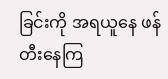ခြင်းကို အရယူနေ ဖန်တီးနေကြ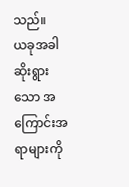သည်။
ယခုအခါ ဆိုးရွားသော အကြောင်းအရာများကို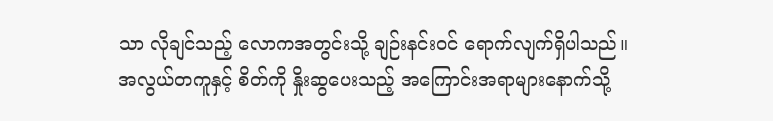သာ လိုချင်သည့် လောကအတွင်းသို့ ချဉ်းနင်းဝင် ရောက်လျက်ရှိပါသည်။ အလွယ်တကူနှင့် စိတ်ကို နှိုးဆွပေးသည့် အကြောင်းအရာများနောက်သို့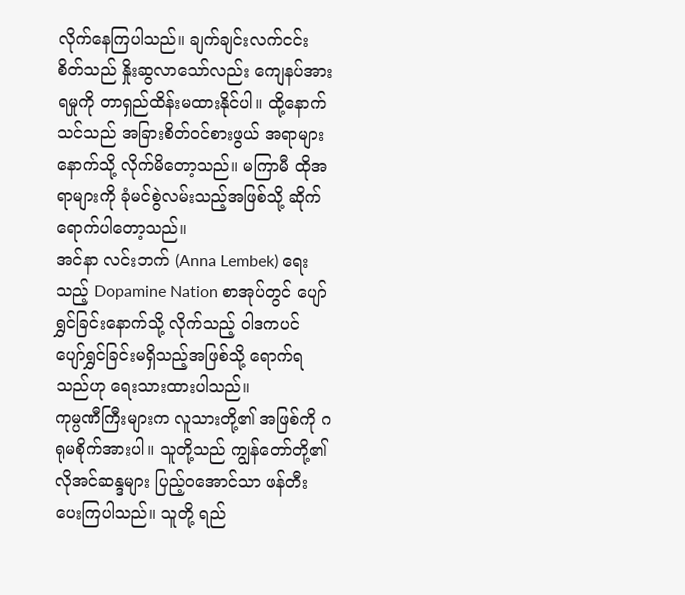လိုက်နေကြပါသည်။ ချက်ချင်းလက်ငင်း စိတ်သည် နှိုးဆွလာသော်လည်း ကျေနပ်အားရမှုကို တာရှည်ထိန်းမထားနိုင်ပါ။ ထို့နောက် သင်သည် အခြားစိတ်ဝင်စားဖွယ် အရာများနောက်သို့ လိုက်မိတော့သည်။ မကြာမီ ထိုအရာများကို ခုံမင်စွဲလမ်းသည့်အဖြစ်သို့ ဆိုက်ရောက်ပါတော့သည်။
အင်နာ လင်းဘက် (Anna Lembek) ရေးသည့် Dopamine Nation စာအုပ်တွင် ပျော်ရွှင်ခြင်းနောက်သို့ လိုက်သည့် ဝါဒကပင် ပျော်ရွှင်ခြင်းမရှိသည့်အဖြစ်သို့ ရောက်ရသည်ဟု ရေးသားထားပါသည်။
ကုမ္ပဏီကြီးများက လူသားတို့၏ အဖြစ်ကို ဂရုမစိုက်အားပါ။ သူတို့သည် ကျွန်တော်တို့၏ လိုအင်ဆန္ဒများ ပြည့်ဝအောင်သာ ဖန်တီးပေးကြပါသည်။ သူတို့ ရည်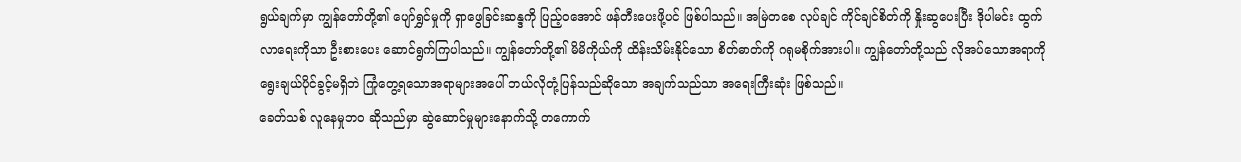ရွယ်ချက်မှာ ကျွန်တော်တို့၏ ပျော်ရွှင်မှုကို ရှာဖွေခြင်းဆန္ဒကို ပြည့်ဝအောင် ဖန်တီးပေးဖို့ပင် ဖြစ်ပါသည်။ အမြဲတစေ လုပ်ချင် ကိုင်ချင်စိတ်ကို နှိုးဆွပေးပြီး ဒိုပါမင်း ထွက်လာရေးကိုသာ ဦးစားပေး ဆောင်ရွက်ကြပါသည်။ ကျွန်တော်တို့၏ မိမိကိုယ်ကို ထိန်းသိမ်းနိုင်သော စိတ်ဓာတ်ကို ဂရုမစိုက်အားပါ။ ကျွန်တော်တို့သည် လိုအပ်သောအရာကို ရွေးချယ်ပိုင်ခွင့်မရှိဘဲ ကြုံတွေ့ရသောအရာများအပေါ် ဘယ်လိုတုံ့ပြန်သည်ဆိုသော အချက်သည်သာ အရေးကြီးဆုံး ဖြစ်သည်။
ခေတ်သစ် လူနေမှုဘဝ ဆိုသည်မှာ ဆွဲဆောင်မှုများနောက်သို့ တကောက်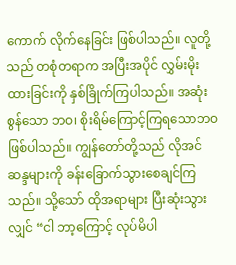ကောက် လိုက်နေခြင်း ဖြစ်ပါသည်။ လူတို့သည် တစုံတရာက အပြီးအပိုင် လွှမ်းမိုးထားခြင်းကို နှစ်ခြိုက်ကြပါသည်။ အဆုံးစွန်သော ဘဝ၊ စိုးရိမ်ကြောင့်ကြရသောဘဝ ဖြစ်ပါသည်။ ကျွန်တော်တို့သည် လိုအင်ဆန္ဒများကို ခန်းခြောက်သွားစေချင်ကြသည်။ သို့သော် ထိုအရာများ ပြီးဆုံးသွားလျှင် “ငါ ဘာ့ကြောင့် လုပ်မိပါ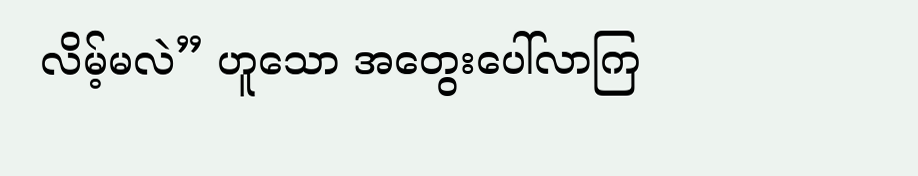လိမ့်မလဲ” ဟူသော အတွေးပေါ်လာကြ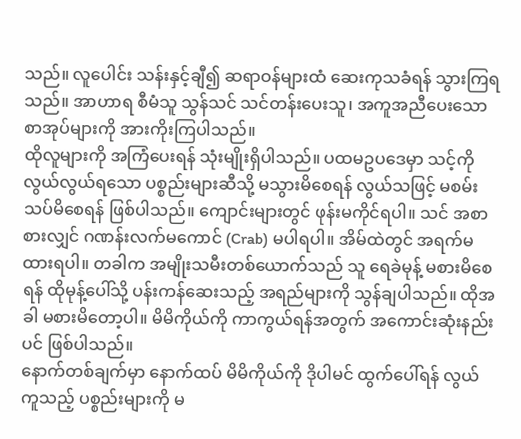သည်။ လူပေါင်း သန်းနှင့်ချီ၍ ဆရာဝန်များထံ ဆေးကုသခံရန် သွားကြရသည်။ အာဟာရ စီမံသူ သွန်သင် သင်တန်းပေးသူ၊ အကူအညီပေးသော စာအုပ်များကို အားကိုးကြပါသည်။
ထိုလူများကို အကြံပေးရန် သုံးမျိုးရှိပါသည်။ ပထမဥပဒေမှာ သင့်ကို လွယ်လွယ်ရသော ပစ္စည်းများဆီသို့ မသွားမိစေရန် လွယ်သဖြင့် မစမ်းသပ်မိစေရန် ဖြစ်ပါသည်။ ကျောင်းများတွင် ဖုန်းမကိုင်ရပါ။ သင် အစာစားလျှင် ဂဏန်းလက်မကောင် (Crab) မပါရပါ။ အိမ်ထဲတွင် အရက်မထားရပါ။ တခါက အမျိုးသမီးတစ်ယောက်သည် သူ ရေခဲမုန့် မစားမိစေရန် ထိုမုန့်ပေါ်သို့ ပန်းကန်ဆေးသည့် အရည်များကို သွန်ချပါသည်။ ထိုအခါ မစားမိတော့ပါ။ မိမိကိုယ်ကို ကာကွယ်ရန်အတွက် အကောင်းဆုံးနည်းပင် ဖြစ်ပါသည်။
နောက်တစ်ချက်မှာ နောက်ထပ် မိမိကိုယ်ကို ဒိုပါမင် ထွက်ပေါ်ရန် လွယ်ကူသည့် ပစ္စည်းများကို မ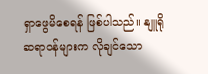ရှာဖွေမိစေရန် ဖြစ်ပါသည်။ နျူရိုဆရာဝန်များက လိုချင်သော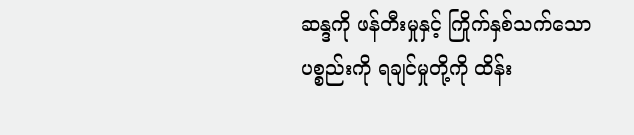ဆန္ဒကို ဖန်တီးမှုနှင့် ကြိုက်နှစ်သက်သော ပစ္စည်းကို ရချင်မှုတို့ကို ထိန်း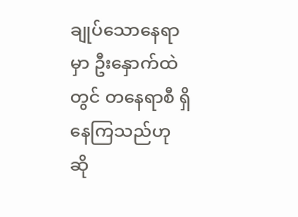ချုပ်သောနေရာမှာ ဦးနှောက်ထဲတွင် တနေရာစီ ရှိနေကြသည်ဟု ဆို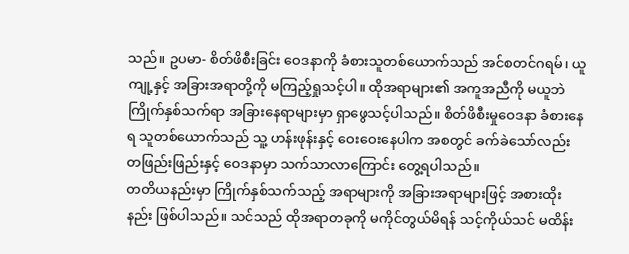သည်။ ဥပမာ- စိတ်ဖိစီးခြင်း ဝေဒနာကို ခံစားသူတစ်ယောက်သည် အင်စတင်ဂရမ်၊ ယူကျု့နှင့် အခြားအရာတို့ကို မကြည့်ရှုသင့်ပါ။ ထိုအရာများ၏ အကူအညီကို မယူဘဲ ကြိုက်နှစ်သက်ရာ အခြားနေရာများမှာ ရှာဖွေသင့်ပါသည်။ စိတ်ဖိစီးမှုဝေဒနာ ခံစားနေရ သူတစ်ယောက်သည် သူ့ ဟန်းဖုန်းနှင့် ဝေးဝေးနေပါက အစတွင် ခက်ခဲသော်လည်း တဖြည်းဖြည်းနှင့် ဝေဒနာမှာ သက်သာလာကြောင်း တွေ့ရပါသည်။
တတိယနည်းမှာ ကြိုက်နှစ်သက်သည့် အရာများကို အခြားအရာများဖြင့် အစားထိုးနည်း ဖြစ်ပါသည်။ သင်သည် ထိုအရာတခုကို မကိုင်တွယ်မိရန် သင့်ကိုယ်သင် မထိန်း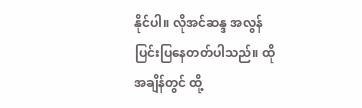နိုင်ပါ။ လိုအင်ဆန္ဒ အလွန်ပြင်းပြနေတတ်ပါသည်။ ထိုအချိန်တွင် ထို့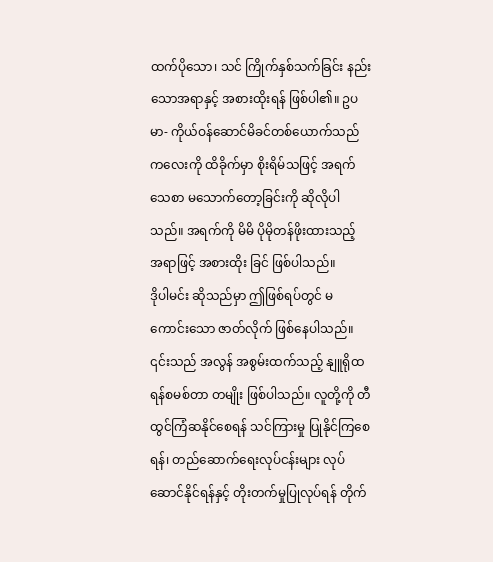ထက်ပိုသော၊ သင် ကြိုက်နှစ်သက်ခြင်း နည်းသောအရာနှင့် အစားထိုးရန် ဖြစ်ပါ၏။ ဥပမာ- ကိုယ်ဝန်ဆောင်မိခင်တစ်ယောက်သည် ကလေးကို ထိခိုက်မှာ စိုးရိမ်သဖြင့် အရက်သေစာ မသောက်တော့ခြင်းကို ဆိုလိုပါသည်။ အရက်ကို မိမိ ပိုမိုတန်ဖိုးထားသည့် အရာဖြင့် အစားထိုး ခြင် ဖြစ်ပါသည်။
ဒိုပါမင်း ဆိုသည်မှာ ဤဖြစ်ရပ်တွင် မကောင်းသော ဇာတ်လိုက် ဖြစ်နေပါသည်။ ၎င်းသည် အလွန် အစွမ်းထက်သည့် နျူရိုထရန်စမစ်တာ တမျိုး ဖြစ်ပါသည်။ လူတို့ကို တီထွင်ကြံဆနိုင်စေရန် သင်ကြားမှု ပြုနိုင်ကြစေရန်၊ တည်ဆောက်ရေးလုပ်ငန်းများ လုပ်ဆောင်နိုင်ရန်နှင့် တိုးတက်မှုပြုလုပ်ရန် တိုက်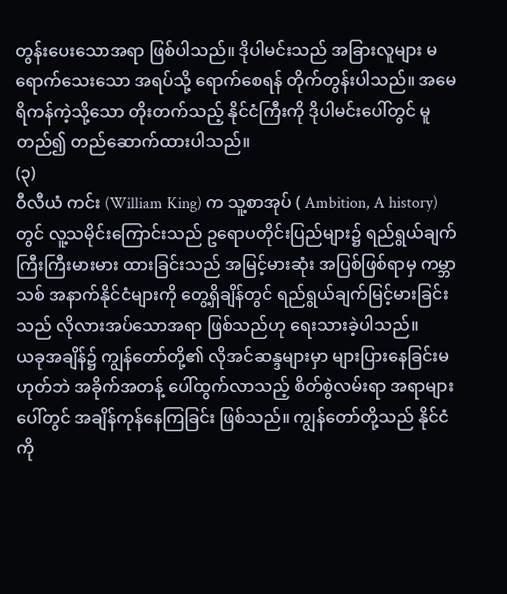တွန်းပေးသောအရာ ဖြစ်ပါသည်။ ဒိုပါမင်းသည် အခြားလူများ မရောက်သေးသော အရပ်သို့ ရောက်စေရန် တိုက်တွန်းပါသည်။ အမေရိကန်ကဲ့သို့သော တိုးတက်သည့် နိုင်ငံကြီးကို ဒိုပါမင်းပေါ်တွင် မူတည်၍ တည်ဆောက်ထားပါသည်။
(၃)
ဝီလီယံ ကင်း (William King) က သူ့စာအုပ် ( Ambition, A history) တွင် လူ့သမိုင်းကြောင်းသည် ဥရောပတိုင်းပြည်များ၌ ရည်ရွယ်ချက် ကြီးကြီးမားမား ထားခြင်းသည် အမြင့်မားဆုံး အပြစ်ဖြစ်ရာမှ ကမ္ဘာသစ် အနာက်နိုင်ငံများကို တွေ့ရှိချိန်တွင် ရည်ရွယ်ချက်မြင့်မားခြင်းသည် လိုလားအပ်သောအရာ ဖြစ်သည်ဟု ရေးသားခဲ့ပါသည်။
ယခုအချိန်၌ ကျွန်တော်တို့၏ လိုအင်ဆန္ဒများမှာ များပြားနေခြင်းမဟုတ်ဘဲ အခိုက်အတန့် ပေါ်ထွက်လာသည့် စိတ်စွဲလမ်းရာ အရာများပေါ်တွင် အချိန်ကုန်နေကြခြင်း ဖြစ်သည်။ ကျွန်တော်တို့သည် နိုင်ငံကို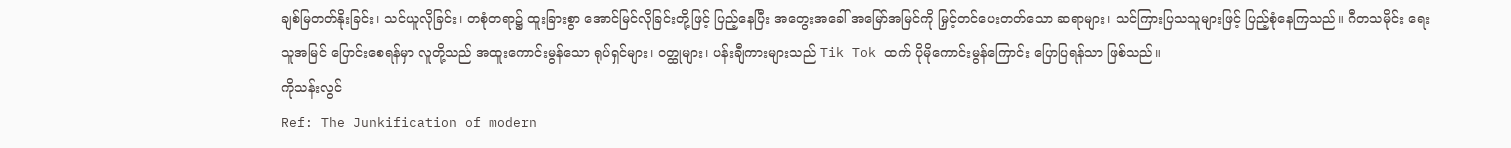ချစ်မြတတ်နိုးခြင်း၊ သင်ယူလိုခြင်း၊ တစုံတရာ၌ ထူးခြားစွာ အောင်မြင်လိုခြင်းတို့ဖြင့် ပြည့်နေပြီး အတွေးအခေါ် အမြော်အမြင်ကို မြှင့်တင်ပေးတတ်သော ဆရာများ၊ သင်ကြားပြသသူများဖြင့် ပြည့်စုံနေကြသည်။ ဂီတသမိုင်း ရေးသူအမြင် ပြောင်းစေရန်မှာ လူတို့သည် အထူးကောင်းမွန်သော ရုပ်ရှင်များ၊ ဝတ္ထုများ၊ ပန်းချီကားများသည် Tik Tok ထက် ပိုမိုကောင်းမွန်ကြောင်း ပြောပြရန်သာ ဖြစ်သည်။
ကိုသန်းလွင်
Ref: The Junkification of modern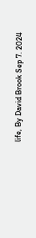life, By David Brook Sep 7. 2024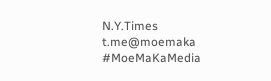N.Y.Times
t.me@moemaka
#MoeMaKaMedia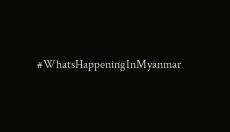#WhatsHappeningInMyanmar